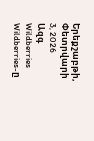Երեքշաբթի, Փետրվարի 3, 2026
Ազգ
Wildberries
Wildberries-ը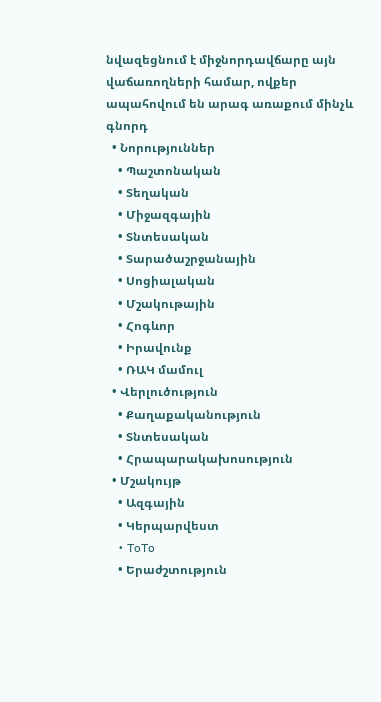նվազեցնում է միջնորդավճարը այն վաճառողների համար, ովքեր ապահովում են արագ առաքում մինչև գնորդ
  • Նորություններ
    • Պաշտոնական
    • Տեղական
    • Միջազգային
    • Տնտեսական
    • Տարածաշրջանային
    • Սոցիալական
    • Մշակութային
    • Հոգևոր
    • Իրավունք
    • ՌԱԿ մամուլ
  • Վերլուծություն
    • Քաղաքականություն
    • Տնտեսական
    • Հրապարակախոսություն
  • Մշակույթ
    • Ազգային
    • Կերպարվեստ
    • ToTo
    • Երաժշտություն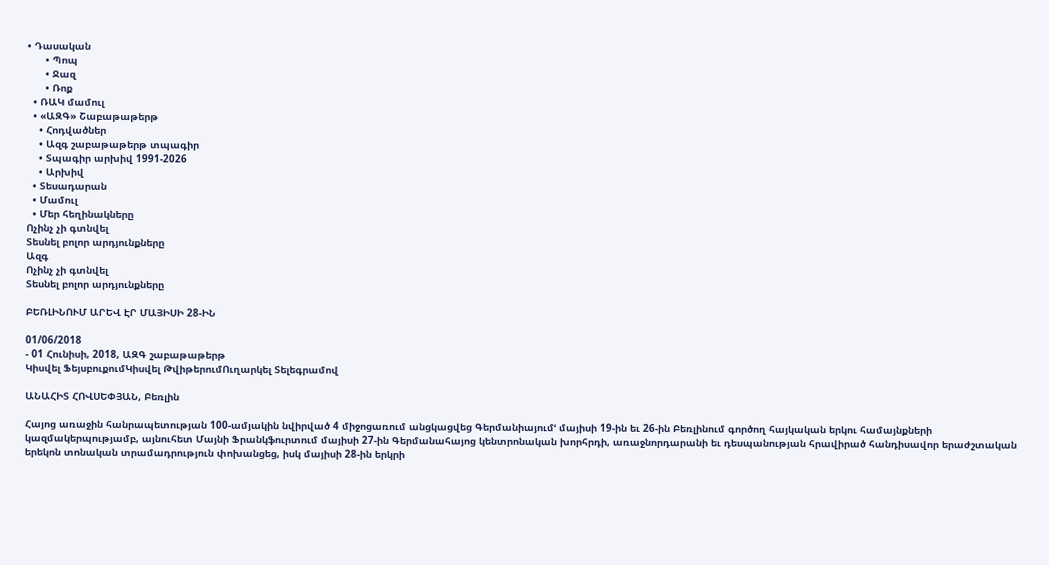• Դասական
      • Պոպ
      • Ջազ
      • Ռոք
  • ՌԱԿ մամուլ
  • «ԱԶԳ» Շաբաթաթերթ
    • Հոդվածներ
    • Ազգ շաբաթաթերթ տպագիր
    • Տպագիր արխիվ 1991-2026
    • Արխիվ
  • Տեսադարան
  • Մամուլ
  • Մեր հեղինակները
Ոչինչ չի գտնվել
Տեսնել բոլոր արդյունքները
Ազգ
Ոչինչ չի գտնվել
Տեսնել բոլոր արդյունքները

ԲԵՌԼԻՆՈՒՄ ԱՐԵՎ ԷՐ ՄԱՅԻՍԻ 28-ԻՆ

01/06/2018
- 01 Հունիսի, 2018, ԱԶԳ շաբաթաթերթ
Կիսվել ՖեյսբուքումԿիսվել ԹվիթերումՈւղարկել Տելեգրամով

ԱՆԱՀԻՏ ՀՈՎՍԵՓՅԱՆ, Բեռլին

Հայոց առաջին հանրապետության 100-ամյակին նվիրված 4 միջոցառում անցկացվեց Գերմանիայումՙ մայիսի 19-ին եւ 26-ին Բեռլինում գործող հայկական երկու համայնքների կազմակերպությամբ, այնուհետ Մայնի Ֆրանկֆուրտում մայիսի 27-ին Գերմանահայոց կենտրոնական խորհրդի, առաջնորդարանի եւ դեսպանության հրավիրած հանդիսավոր երաժշտական երեկոն տոնական տրամադրություն փոխանցեց, իսկ մայիսի 28-ին երկրի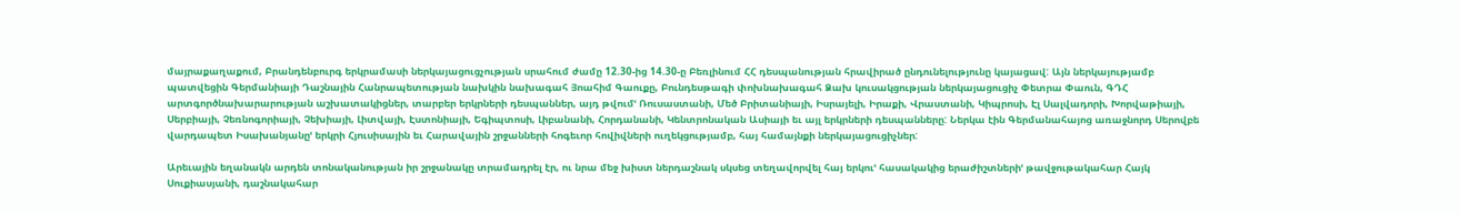մայրաքաղաքում, Բրանդենբուրգ երկրամասի ներկայացուցչության սրահում ժամը 12.30-ից 14.30-ը Բեռլինում ՀՀ դեսպանության հրավիրած ընդունելությունը կայացավ: Այն ներկայությամբ պատվեցին Գերմանիայի Դաշնային Հանրապետության նախկին նախագահ Յոահիմ Գաուքը, Բունդեսթագի փոխնախագահ Ձախ կուսակցության ներկայացուցիչ Փետրա Փաուն, ԳԴՀ արտգործնախարարության աշխատակիցներ, տարբեր երկրների դեսպաններ, այդ թվումՙ Ռուսաստանի, Մեծ Բրիտանիայի, Իսրայելի, Իրաքի, Վրաստանի, Կիպրոսի, Էլ Սալվադորի, Խորվաթիայի, Սերբիայի, Չեռնոգորիայի, Չեխիայի, Լիտվայի, Էստոնիայի, Եգիպտոսի, Լիբանանի, Հորդանանի, Կենտրոնական Ասիայի եւ այլ երկրների դեսպանները: Ներկա էին Գերմանահայոց առաջնորդ Սերովբե վարդապետ Իսախանյանըՙ երկրի Հյուսիսային եւ Հարավային շրջանների հոգեւոր հովիվների ուղեկցությամբ, հայ համայնքի ներկայացուցիչներ:

Արեւային եղանակն արդեն տոնականության իր շրջանակը տրամադրել էր, ու նրա մեջ խիստ ներդաշնակ սկսեց տեղավորվել հայ երկուՙ հասակակից երաժիշտներիՙ թավջութակահար Հայկ Սուքիասյանի, դաշնակահար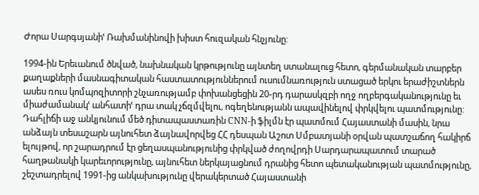Ժորա Սարգսյանիՙ Ռախմանինովի խիստ հուզական հնչյունը:

1994-ին Երեւանում ծնված, նախնական կրթությունը այնտեղ ստանալուց հետո, գերմանական տարբեր քաղաքների մասնագիտական հաստատություններում ուսումնառություն ստացած երկու երաժիշտներն ասես ռուս կոմպոզիտորի շնչառությամբ փոխանցեցին 20-րդ դարասկզբի ողջ ողբերգականությունը եւ միաժամանակՙ անհատիՙ դրա տակ չճզմվելու, ոգեղենությանն ապավինելով փրկվելու պատմությունը: Դահլիճի աջ անկյունում մեծ դիտապաստառին CNN-ի ֆիլմն էր պատմում Հայաստանի մասին, նրա անձայն տեսաշարն այնուհետ ձայնավորվեց ՀՀ դեսպան Աշոտ Սմբատյանի օրվան պատշաճող հակիրճ ելույթով, որ շարադրում էր ցեղասպանությունից փրկված ժողովրդի Սարդարապատում տարած հաղթանակի կարեւորությունը, այնուհետ ներկայացնում դրանից հետո պետականության պատմությունը, շեշտադրելով 1991-ից անկախությունը վերակերտած Հայաստանի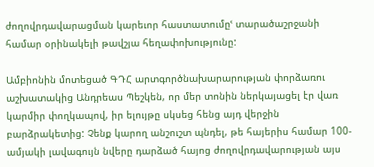ժողովրդավարացման կարեւոր հաստատումըՙ տարածաշրջանի համար օրինակելի թավշյա հեղափոխությունը:

Ամբիոնին մոտեցած ԳԴՀ արտգործնախարարության փորձառու աշխատակից Անդրեաս Պեշկեն, որ մեր տոնին ներկայացել էր վառ կարմիր փողկապով, իր ելույթը սկսեց հենց այդ վերջին բարձրակետից: Չենք կարող անշուշտ պնդել, թե հայերիս համար 100- ամյակի լավագույն նվերը դարձած հայոց ժողովրդավարության այս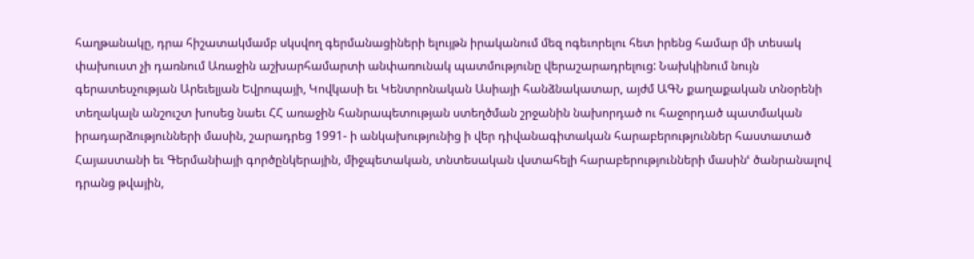հաղթանակը, դրա հիշատակմամբ սկսվող գերմանացիների ելույթն իրականում մեզ ոգեւորելու հետ իրենց համար մի տեսակ փախուստ չի դառնում Առաջին աշխարհամարտի անփառունակ պատմությունը վերաշարադրելուց: Նախկինում նույն գերատեսչության Արեւելյան Եվրոպայի, Կովկասի եւ Կենտրոնական Ասիայի հանձնակատար, այժմ ԱԳՆ քաղաքական տնօրենի տեղակալն անշուշտ խոսեց նաեւ ՀՀ առաջին հանրապետության ստեղծման շրջանին նախորդած ու հաջորդած պատմական իրադարձությունների մասին, շարադրեց 1991- ի անկախությունից ի վեր դիվանագիտական հարաբերություններ հաստատած Հայաստանի եւ Գերմանիայի գործընկերային, միջպետական, տնտեսական վստահելի հարաբերությունների մասինՙ ծանրանալով դրանց թվային,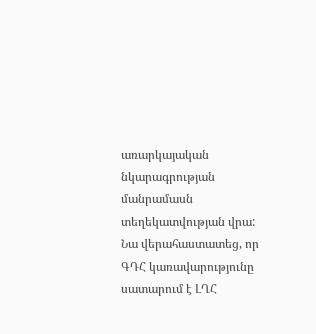առարկայական նկարագրության մանրամասն տեղեկատվության վրա: Նա վերահաստատեց, որ ԳԴՀ կառավարությունը սատարում է ԼՂՀ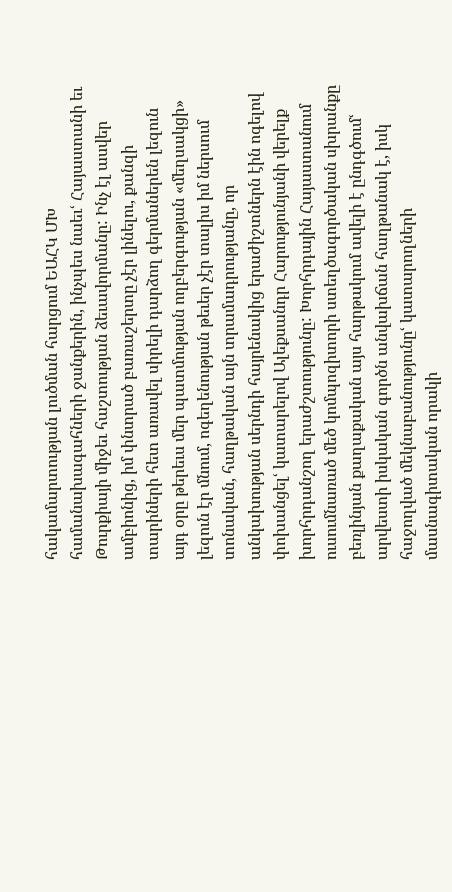հակամարտության լուծման հարցում ԵԱՀԿ ՄԽ համանախագահների ջանքերին, ինչպես նաեւՙ Հայաստանի եւ Թուրքիայի միջեւ հաշտության ձեւավորմանը: Ինչ էլ ասվեր ամբիոնից, իմ փնտրած բառաշերտը չէր լինելու, քանզի տարիների հետ առավել սիրելի դարձող գերմաներեն լեզուն այդ օրը թերեւս մեր պատմության ողբերգության «մեղսակցի» լեզուն էր մնում, ոգեղենության թեւեր չէր տալիս իմ ներսում տոնական, հաղթական այն տրամադրությանը, որ անկախության սերնդի հայրենակից երաժիշտներն էին ոգելով փոխանցելՙ կատարելով Ալեքսանդր Հարությունյանի վերելք խորհրդանշող երաժշտությունը: Խորհրդային Հայաստանում ուսումնառած մեծ կոմպոզիտորի ստեղծագործական սխրանքը բեռլինյան քաղաքական այս հարթակում ավելի է ընդգծումՙ արվեստի իսկական գործն անվախճան հաղթանակ է, իսկ հաջողված մեկնաբանությունըՙ կատարողների մասնագիտական որակի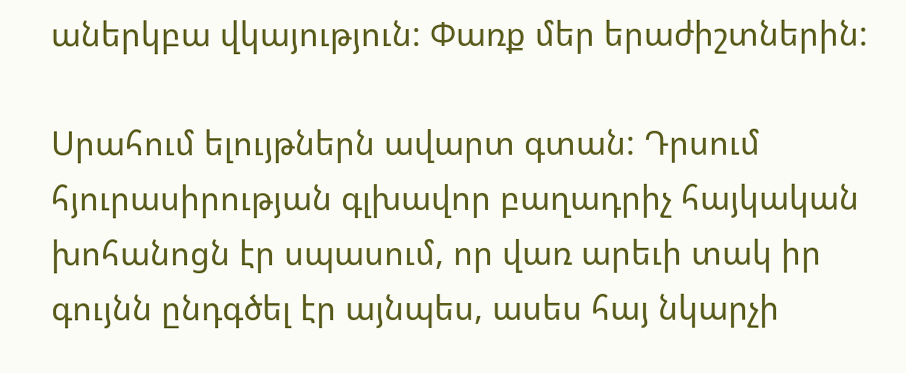աներկբա վկայություն: Փառք մեր երաժիշտներին:

Սրահում ելույթներն ավարտ գտան: Դրսում հյուրասիրության գլխավոր բաղադրիչ հայկական խոհանոցն էր սպասում, որ վառ արեւի տակ իր գույնն ընդգծել էր այնպես, ասես հայ նկարչի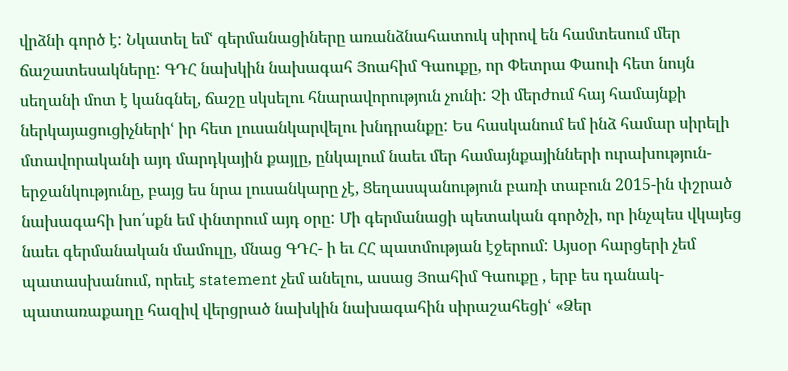վրձնի գործ է: Նկատել եմՙ գերմանացիները առանձնահատուկ սիրով են համտեսում մեր ճաշատեսակները: ԳԴՀ նախկին նախագահ Յոահիմ Գաուքը, որ Փետրա Փաուի հետ նույն սեղանի մոտ է կանգնել, ճաշը սկսելու հնարավորություն չունի: Չի մերժում հայ համայնքի ներկայացուցիչներիՙ իր հետ լուսանկարվելու խնդրանքը: Ես հասկանում եմ ինձ համար սիրելի մտավորականի այդ մարդկային քայլը, ընկալում նաեւ մեր համայնքայինների ուրախություն- երջանկությունը, բայց ես նրա լուսանկարը չէ, Ցեղասպանություն բառի տաբուն 2015-ին փշրած նախագահի խո՛սքն եմ փնտրում այդ օրը: Մի գերմանացի պետական գործչի, որ ինչպես վկայեց նաեւ գերմանական մամուլը, մնաց ԳԴՀ- ի եւ ՀՀ պատմության էջերում: Այսօր հարցերի չեմ պատասխանում, որեւէ statement չեմ անելու, ասաց Յոահիմ Գաուքը , երբ ես դանակ- պատառաքաղը հազիվ վերցրած նախկին նախագահին սիրաշահեցիՙ «Ձեր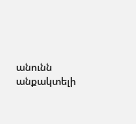անունն անքակտելի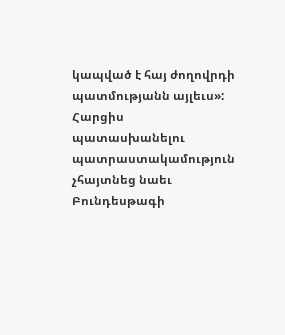կապված է հայ ժողովրդի պատմությանն այլեւս»: Հարցիս պատասխանելու պատրաստակամություն չհայտնեց նաեւ Բունդեսթագի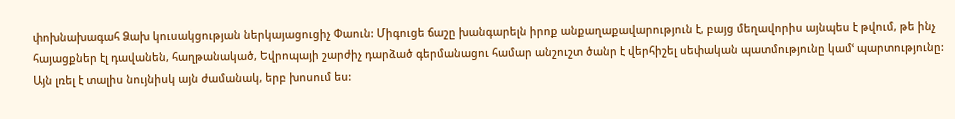փոխնախագահ Ձախ կուսակցության ներկայացուցիչ Փաուն: Միգուցե ճաշը խանգարելն իրոք անքաղաքավարություն է, բայց մեղավորիս այնպես է թվում, թե ինչ հայացքներ էլ դավանեն, հաղթանակած, Եվրոպայի շարժիչ դարձած գերմանացու համար անշուշտ ծանր է վերհիշել սեփական պատմությունը կամՙ պարտությունը: Այն լռել է տալիս նույնիսկ այն ժամանակ, երբ խոսում ես: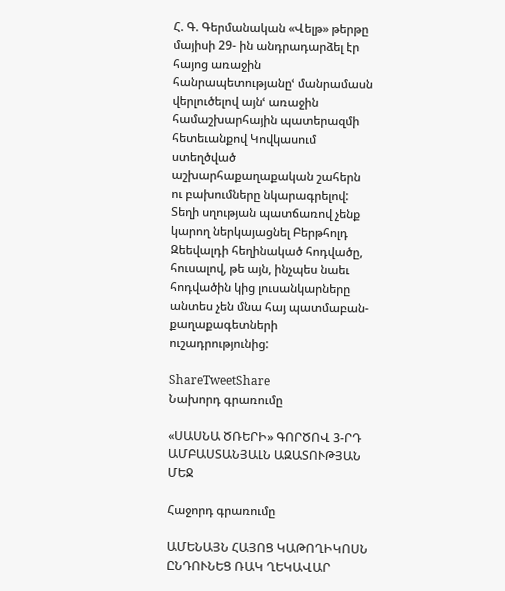Հ. Գ. Գերմանական «Վելթ» թերթը մայիսի 29- ին անդրադարձել էր հայոց առաջին հանրապետությանըՙ մանրամասն վերլուծելով այնՙ առաջին համաշխարհային պատերազմի հետեւանքով Կովկասում ստեղծված աշխարհաքաղաքական շահերն ու բախումները նկարագրելով: Տեղի սղության պատճառով չենք կարող ներկայացնել Բերթհոլդ Զեեվալդի հեղինակած հոդվածը, հուսալով, թե այն, ինչպես նաեւ հոդվածին կից լուսանկարները անտես չեն մնա հայ պատմաբան- քաղաքագետների ուշադրությունից:

ShareTweetShare
Նախորդ գրառումը

«ՍԱՍՆԱ ԾՌԵՐԻ» ԳՈՐԾՈՎ 3-ՐԴ ԱՄԲԱՍՏԱՆՅԱԼՆ ԱԶԱՏՈՒԹՅԱՆ ՄԵՋ

Հաջորդ գրառումը

ԱՄԵՆԱՅՆ ՀԱՅՈՑ ԿԱԹՈՂԻԿՈՍՆ ԸՆԴՈՒՆԵՑ ՌԱԿ ՂԵԿԱՎԱՐ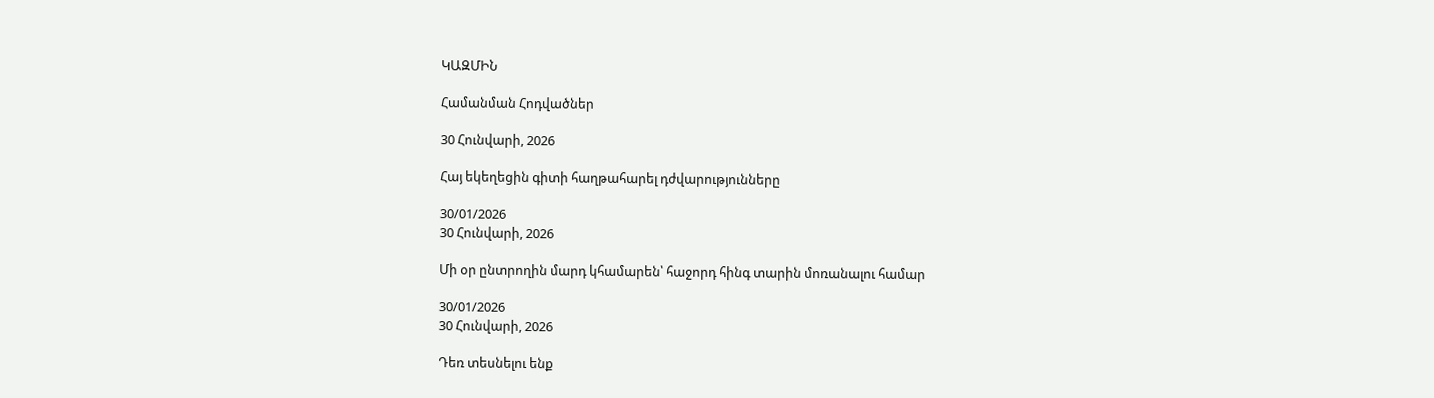ԿԱԶՄԻՆ

Համանման Հոդվածներ

30 Հունվարի, 2026

Հայ եկեղեցին գիտի հաղթահարել դժվարությունները

30/01/2026
30 Հունվարի, 2026

Մի օր ընտրողին մարդ կհամարեն՝ հաջորդ հինգ տարին մոռանալու համար

30/01/2026
30 Հունվարի, 2026

Դեռ տեսնելու ենք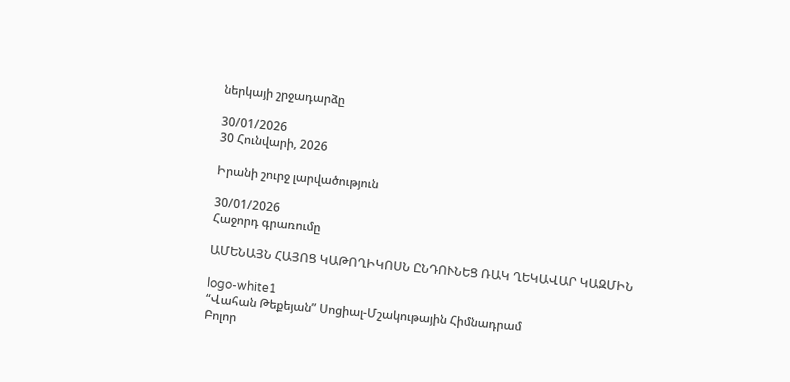ներկայի շրջադարձը

30/01/2026
30 Հունվարի, 2026

Իրանի շուրջ լարվածություն

30/01/2026
Հաջորդ գրառումը

ԱՄԵՆԱՅՆ ՀԱՅՈՑ ԿԱԹՈՂԻԿՈՍՆ ԸՆԴՈՒՆԵՑ ՌԱԿ ՂԵԿԱՎԱՐ ԿԱԶՄԻՆ

logo-white1
“Վահան Թեքեյան” Սոցիալ-Մշակութային Հիմնադրամ
Բոլոր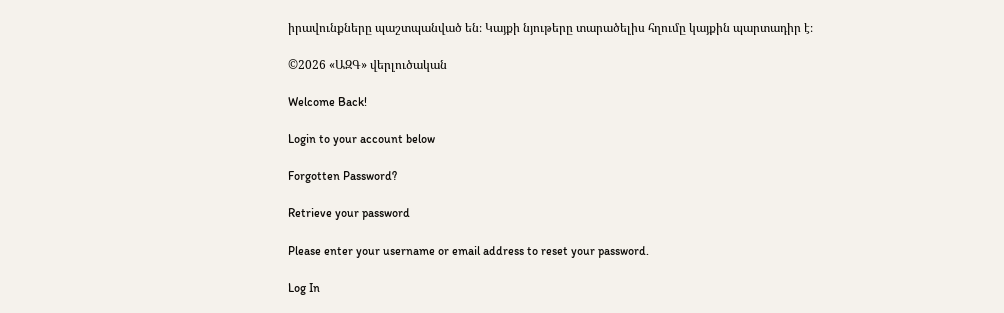իրավունքները պաշտպանված են։ Կայքի նյութերը տարածելիս հղումը կայքին պարտադիր է։

©2026 «ԱԶԳ» վերլուծական

Welcome Back!

Login to your account below

Forgotten Password?

Retrieve your password

Please enter your username or email address to reset your password.

Log In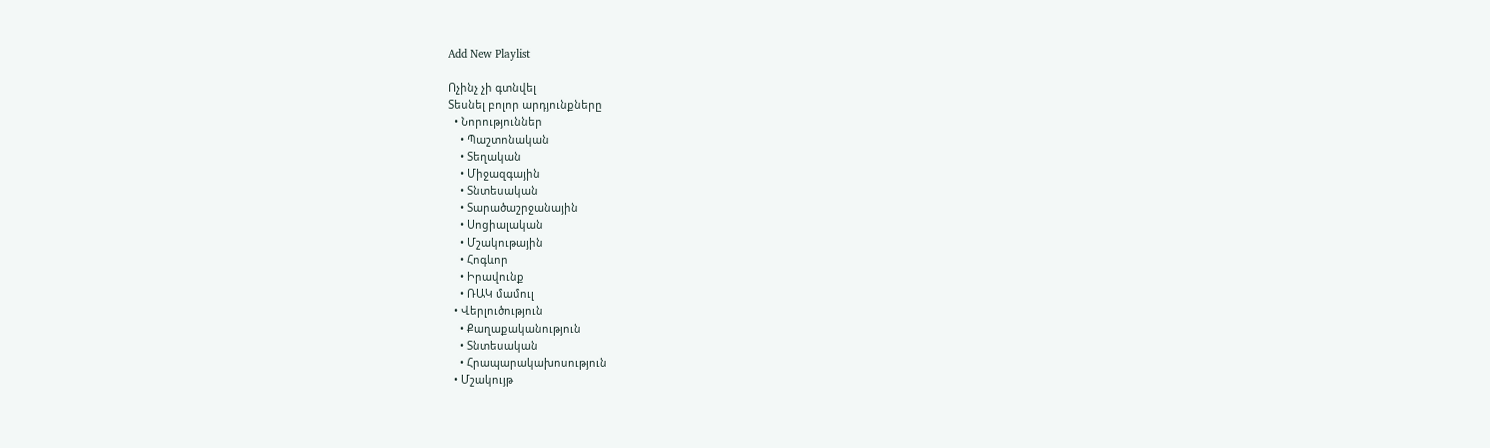Add New Playlist

Ոչինչ չի գտնվել
Տեսնել բոլոր արդյունքները
  • Նորություններ
    • Պաշտոնական
    • Տեղական
    • Միջազգային
    • Տնտեսական
    • Տարածաշրջանային
    • Սոցիալական
    • Մշակութային
    • Հոգևոր
    • Իրավունք
    • ՌԱԿ մամուլ
  • Վերլուծություն
    • Քաղաքականություն
    • Տնտեսական
    • Հրապարակախոսություն
  • Մշակույթ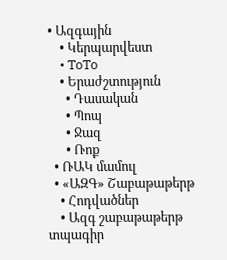• Ազգային
    • Կերպարվեստ
    • ToTo
    • Երաժշտություն
      • Դասական
      • Պոպ
      • Ջազ
      • Ռոք
  • ՌԱԿ մամուլ
  • «ԱԶԳ» Շաբաթաթերթ
    • Հոդվածներ
    • Ազգ շաբաթաթերթ տպագիր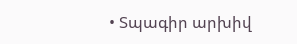• Տպագիր արխիվ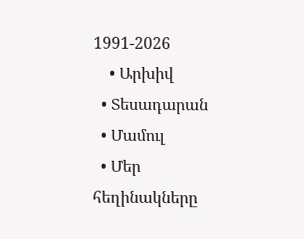1991-2026
    • Արխիվ
  • Տեսադարան
  • Մամուլ
  • Մեր հեղինակները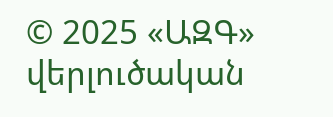© 2025 «ԱԶԳ» վերլուծական